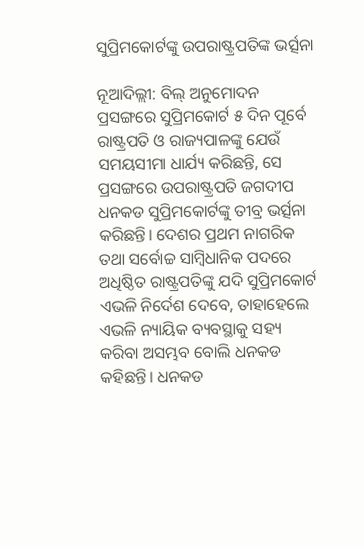ସୁପ୍ରିମକୋର୍ଟଙ୍କୁ ଉପରାଷ୍ଟ୍ରପତିଙ୍କ ଭର୍ତ୍ସନା

ନୂଆଦିଲ୍ଲୀ: ବିଲ୍‌ ଅନୁମୋଦନ ପ୍ରସଙ୍ଗରେ ସୁପ୍ରିମକୋର୍ଟ ୫ ଦିନ ପୂର୍ବେ ରାଷ୍ଟ୍ରପତି ଓ ରାଜ୍ୟପାଳଙ୍କୁ ଯେଉଁ ସମୟସୀମା ଧାର୍ଯ୍ୟ କରିଛନ୍ତି, ସେ ପ୍ରସଙ୍ଗରେ ଉପରାଷ୍ଟ୍ରପତି ଜଗଦୀପ ଧନକଡ ସୁପ୍ରିମକୋର୍ଟଙ୍କୁ ତୀବ୍ର ଭର୍ତ୍ସନା କରିଛନ୍ତି। ଦେଶର ପ୍ରଥମ ନାଗରିକ ତଥା ସର୍ବୋଚ୍ଚ ସାମ୍ବିଧାନିକ ପଦରେ ଅଧିଷ୍ଠିତ ରାଷ୍ଟ୍ରପତିଙ୍କୁ ଯଦି ସୁପ୍ରିମକୋର୍ଟ ଏଭଳି ନିର୍ଦେଶ ଦେବେ, ତାହାହେଲେ ଏଭଳି ନ୍ୟାୟିକ ବ୍ୟବସ୍ଥାକୁ ସହ୍ୟ କରିବା ଅସମ୍ଭବ ବୋଲି ଧନକଡ କହିଛନ୍ତି। ଧନକଡ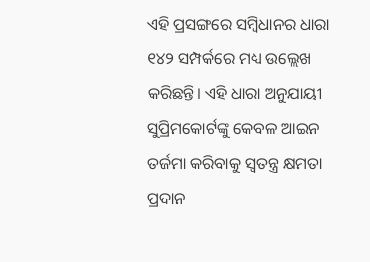ଏହି ପ୍ରସଙ୍ଗରେ ସମ୍ବିଧାନର ଧାରା ୧୪୨ ସମ୍ପର୍କରେ ମଧ୍ୟ ଉଲ୍ଲେଖ କରିଛନ୍ତି। ଏହି ଧାରା ଅନୁଯାୟୀ ସୁପ୍ରିମକୋର୍ଟଙ୍କୁ କେବଳ ଆଇନ ତର୍ଜମା କରିବାକୁ ସ୍ବତନ୍ତ୍ର କ୍ଷମତା ପ୍ରଦାନ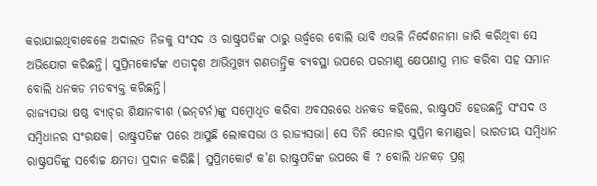କରାଯାଇଥିବାବେଳେ ଅଦାଲତ ନିଜକୁ ସଂସଦ ଓ ରାଷ୍ଟ୍ରପତିଙ୍କ ଠାରୁ ଊର୍ଦ୍ଧ୍ବରେ ବୋଲି ଭାବି ଏଭଳି ନିର୍ଦେଶନାମା ଜାରି କରିଥିବା ସେ ଅଭିଯୋଗ କରିଛନ୍ତି। ସୁପ୍ରିମକୋର୍ଟଙ୍କ ଏତାଦୃଶ ଆଭିମୁଖ୍ୟ ଗଣତାନ୍ତ୍ରିକ ବ୍ୟବସ୍ଥା ଉପରେ ପରମାଣୁ କ୍ଷେପଣାସ୍ତ୍ର ମାଡ କରିବା ସହ ସମାନ ବୋଲି ଧନକଡ ମତବ୍ୟକ୍ତ କରିଛନ୍ତି।
ରାଜ୍ୟସଭା ଷ‌ଷ୍ଠ ବ୍ୟାଚ୍‌ର ଶିକ୍ଷାନବୀଶ (ଇନ୍‌ଟର୍ନ)ଙ୍କୁ ସମ୍ବୋଧିତ କରିବା ଅବସରରେ ଧନକଡ କହିଲେ, ରାଷ୍ଟ୍ରପତି ହେଉଛନ୍ତି ସଂସଦ ଓ ସମ୍ବିଧାନର ସଂରକ୍ଷକ। ରାଷ୍ଟ୍ରପତିଙ୍କ ପରେ ଆସୁଛି ଲୋକସଭା ଓ ରାଜ୍ୟସଭା। ସେ ତିନି ସେନାର ସୁପ୍ରିମ କମାଣ୍ଡର। ଭାରତୀୟ ସମ୍ବିଧାନ ରାଷ୍ଟ୍ରପତିଙ୍କୁ ସର୍ବୋଚ୍ଚ କ୍ଷମତା ପ୍ରଦାନ କରିଛି। ସୁପ୍ରିମକୋର୍ଟ କ’ଣ ରାଷ୍ଟ୍ରପତିଙ୍କ ଉପରେ କି ? ବୋଲି ଧନକଡ଼ ପ୍ରଶ୍ନ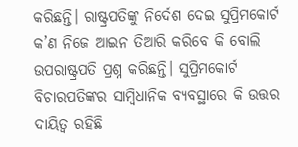କରିଛନ୍ତି। ରାଷ୍ଟ୍ରପତିଙ୍କୁ ନିର୍ଦେଶ ଦେଇ ସୁପ୍ରିମକୋର୍ଟ କ’ଣ ନିଜେ ଆଇନ ତିଆରି କରିବେ କି ବୋଲି ଉପରାଷ୍ଟ୍ରପତି ପ୍ରଶ୍ନ କରିଛନ୍ତି। ସୁପ୍ରିମକୋର୍ଟ ବିଚାରପତିଙ୍କର ସାମ୍ବିଧାନିକ ବ୍ୟବସ୍ଥାରେ କି ଉତ୍ତର ଦାୟିତ୍ବ ରହିଛି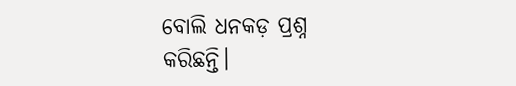ବୋଲି ଧନକଡ଼ ପ୍ରଶ୍ନ କରିଛନ୍ତି।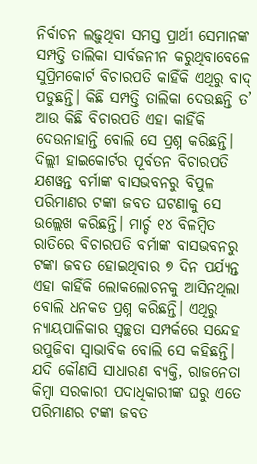ନିର୍ବାଚନ ଲଢ଼ୁଥିବା ସମସ୍ତ ପ୍ରାର୍ଥୀ ସେମାନଙ୍କ ସମ୍ପତ୍ତି ତାଲିକା ସାର୍ବଜନୀନ କରୁଥିବାବେଳେ ସୁପ୍ରିମକୋର୍ଟ ବିଚାରପତି କାହିଁକି ଏଥିରୁ ବାଦ୍‌ ପଡୁଛନ୍ତି। କିଛି ସମ୍ପତ୍ତି ତାଲିକା ଦେଉଛନ୍ତି ତ’ ଆଉ କିଛି ବିଚାରପତି ଏହା କାହିଁକି ଦେଉନାହାନ୍ତି ବୋଲି ସେ ପ୍ରଶ୍ନ କରିଛନ୍ତି। ଦିଲ୍ଲୀ ହାଇକୋର୍ଟର ପୂର୍ବତନ ବିଚାରପତି ଯଶୱନ୍ତ ବର୍ମାଙ୍କ ବାସଭବନରୁ ବିପୁଳ ପରିମାଣର ଟଙ୍କା ଜବତ ଘଟଣାକୁ ସେ ଉଲ୍ଲେଖ କରିଛନ୍ତି। ମାର୍ଚ୍ଚ ୧୪ ବିଳମ୍ବିତ ରାତିରେ ବିଚାରପତି ବର୍ମାଙ୍କ ବାସଭବନରୁ ଟଙ୍କା ଜବତ ହୋଇଥିବାର ୭ ଦିନ ପର୍ଯ୍ୟନ୍ତ ଏହା କାହିଁକି ଲୋକଲୋଚନକୁ ଆସିନଥିଲା ବୋଲି ଧନକଡ ପ୍ରଶ୍ନ କରିଛନ୍ତି। ଏଥିରୁ ନ୍ୟାୟପାଳିକାର ସ୍ବଚ୍ଛତା ସମ୍ପର୍କରେ ସନ୍ଦେହ ଉପୁଜିବା ସ୍ବାଭାବିକ ବୋଲି ସେ କହିଛନ୍ତି। ଯଦି କୌଣସି ସାଧାରଣ ବ୍ୟକ୍ତି, ରାଜନେତା କିମ୍ବା ସରକାରୀ ପଦାଧିକାରୀଙ୍କ ଘରୁ ଏତେ ପରିମାଣର ଟଙ୍କା ଜବତ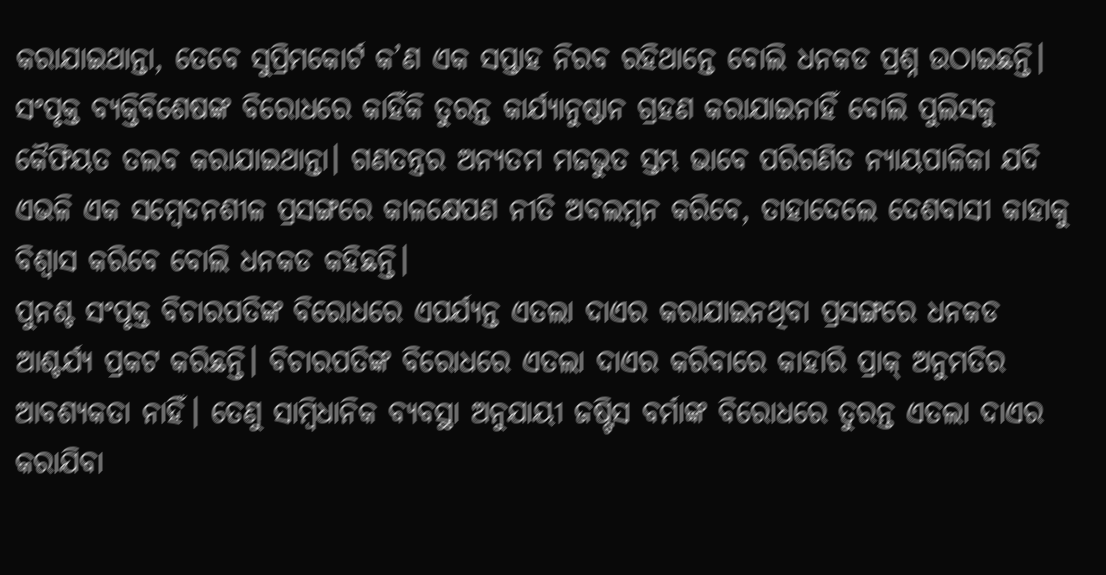କରାଯାଇଥାନ୍ତା, ତେବେ ସୁପ୍ରିମକୋର୍ଟ କ’ଣ ଏକ ସପ୍ତାହ ନିରବ ରହିଥାନ୍ତେ ବୋଲି ଧନକଡ ପ୍ରଶ୍ନ ଉଠାଇଛନ୍ତି। ସଂପୃକ୍ତ ବ୍ୟକ୍ତିବିଶେଷଙ୍କ ବିରୋଧରେ କାହିଁକି ତୁରନ୍ତ କାର୍ଯ୍ୟାନୁଷ୍ଠାନ ଗ୍ରହଣ କରାଯାଇନାହିଁ ବୋଲି ପୁଲିସକୁ କୈଫିୟତ ତଲବ କରାଯାଇଥାନ୍ତା। ଗଣତନ୍ତ୍ରର ଅନ୍ୟତମ ମଜଭୁତ ସ୍ତମ୍ଭ ଭାବେ ପରିଗଣିତ ନ୍ୟାୟପାଳିକା ଯଦି ଏଭଳି ଏକ ସମ୍ବେଦନଶୀଳ ପ୍ରସଙ୍ଗରେ କାଳକ୍ଷେପଣ ନୀତି ଅବଲମ୍ବନ କରିବେ, ତାହାଦେଲେ ଦେଶବାସୀ କାହାକୁ ବିଶ୍ବାସ କରିବେ ବୋଲି ଧନକଡ କହିଛନ୍ତି।
ପୁନଶ୍ଚ ସଂପୃକ୍ତ ବିଚାରପତିଙ୍କ ବିରୋଧରେ ଏପର୍ଯ୍ୟନ୍ତ ଏତଲା ଦାଏର କରାଯାଇନଥିବା ପ୍ରସଙ୍ଗରେ ଧନକଡ ଆଶ୍ଚର୍ଯ୍ୟ ପ୍ରକଟ କରିଛନ୍ତି। ବିଚାରପତିଙ୍କ ବିରୋଧରେ ଏତଲା ଦାଏର କରିବାରେ କାହାରି ପ୍ରାକ୍‌ ଅନୁମତିର ଆବଶ୍ୟକତା ନାହିଁ। ତେଣୁ ସାମ୍ବିଧାନିକ ବ୍ୟବସ୍ଥା ଅନୁଯାୟୀ ଜଷ୍ଟିସ ବର୍ମାଙ୍କ ବିରୋଧରେ ତୁରନ୍ତ ଏତଲା ଦାଏର କରାଯିବା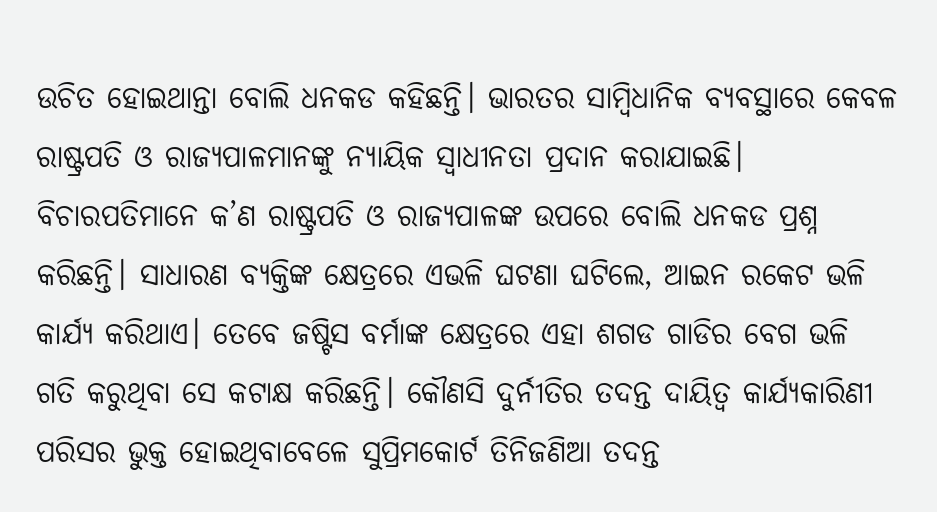ଉଚିତ ହୋଇଥାନ୍ତା ବୋଲି ଧନକଡ କହିଛନ୍ତି। ଭାରତର ସାମ୍ବିଧାନିକ ବ୍ୟବସ୍ଥାରେ କେବଳ ରାଷ୍ଟ୍ରପତି ଓ ରାଜ୍ୟପାଳମାନଙ୍କୁ ନ୍ୟାୟିକ ସ୍ବାଧୀନତା ପ୍ରଦାନ କରାଯାଇଛି। ବିଚାରପତିମାନେ କ’ଣ ରାଷ୍ଟ୍ରପତି ଓ ରାଜ୍ୟପାଳଙ୍କ ଉପରେ ବୋଲି ଧନକଡ ପ୍ରଶ୍ନ କରିଛନ୍ତି। ସାଧାରଣ ବ୍ୟକ୍ତିଙ୍କ କ୍ଷେତ୍ରରେ ଏଭଳି ଘଟଣା ଘଟିଲେ, ଆଇନ ରକେଟ ଭଳି କାର୍ଯ୍ୟ କରିଥାଏ। ତେବେ ଜଷ୍ଟିସ ବର୍ମାଙ୍କ କ୍ଷେତ୍ରରେ ଏହା ଶଗଡ ଗାଡିର ବେଗ ଭଳି ଗତି କରୁଥିବା ସେ କଟାକ୍ଷ କରିଛନ୍ତି। କୌଣସି ଦୁର୍ନୀତିର ତଦନ୍ତ ଦାୟିତ୍ବ କାର୍ଯ୍ୟକାରିଣୀ ପରିସର ଭୁକ୍ତ ହୋଇଥିବାବେଳେ ସୁପ୍ରିମକୋର୍ଟ ତିନିଜଣିଆ ତଦନ୍ତ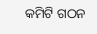କମିଟି ଗଠନ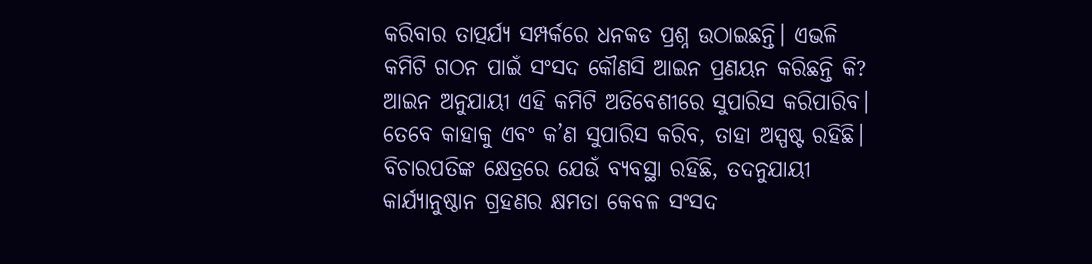କରିବାର ତାତ୍ପର୍ଯ୍ୟ ସମ୍ପର୍କରେ ଧନକଡ ପ୍ରଶ୍ନ ଉଠାଇଛନ୍ତି। ଏଭଳି କମିଟି ଗଠନ ପାଇଁ ସଂସଦ କୌଣସି ଆଇନ ପ୍ରଣୟନ କରିଛନ୍ତି କି? ଆଇନ ଅନୁଯାୟୀ ଏହି କମିଟି ଅତିବେଶୀରେ ସୁପାରିସ କରିପାରିବ। ତେବେ କାହାକୁ ଏବଂ କ’ଣ ସୁପାରିସ କରିବ, ତାହା ଅସ୍ପଷ୍ଟ ରହିଛି। ବିଚାରପତିଙ୍କ କ୍ଷେତ୍ରରେ ଯେଉଁ ବ୍ୟବସ୍ଥା ରହିଛି, ତଦନୁଯାୟୀ କାର୍ଯ୍ୟାନୁଷ୍ଠାନ ଗ୍ରହଣର କ୍ଷମତା କେବଳ ସଂସଦ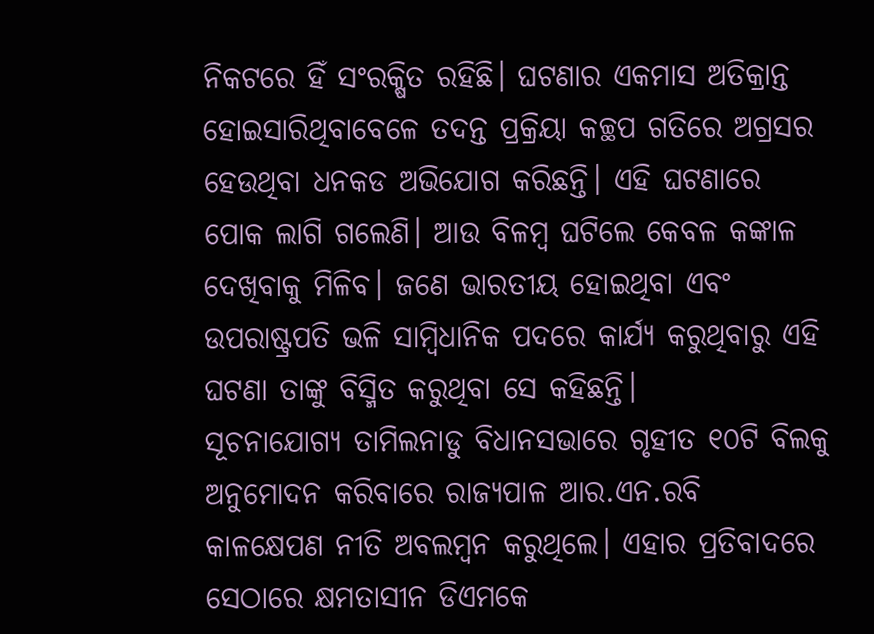ନିକଟରେ ହିଁ ସଂରକ୍ଷିତ ରହିଛି। ଘଟଣାର ଏକମାସ ଅତିକ୍ରାନ୍ତ ହୋଇସାରିଥିବାବେଳେ ତଦନ୍ତ ପ୍ରକ୍ରିୟା କଚ୍ଛପ ଗତିରେ ଅଗ୍ରସର ହେଉଥିବା ଧନକଡ ଅଭିଯୋଗ କରିଛନ୍ତି। ଏହି ଘଟଣାରେ ପୋକ ଲାଗି ଗଲେଣି। ଆଉ ବିଳମ୍ବ ଘଟିଲେ କେବଳ କଙ୍କାଳ ଦେଖିବାକୁ ମିଳିବ। ଜଣେ ଭାରତୀୟ ହୋଇଥିବା ଏବଂ ଉପରାଷ୍ଟ୍ରପତି ଭଳି ସାମ୍ବିଧାନିକ ପଦରେ କାର୍ଯ୍ୟ କରୁଥିବାରୁ ଏହି ଘଟଣା ତାଙ୍କୁ ବିସ୍ମିତ କରୁଥିବା ସେ କହିଛନ୍ତି।
ସୂଚନାଯୋଗ୍ୟ ତାମିଲନାଡୁ ବିଧାନସଭାରେ ଗୃହୀତ ୧୦ଟି ବିଲକୁ ଅନୁମୋଦନ କରିବାରେ ରାଜ୍ୟପାଳ ଆର.ଏନ.ରବି କାଳକ୍ଷେପଣ ନୀତି ଅବଲମ୍ବନ କରୁଥିଲେ। ଏହାର ପ୍ରତିବାଦରେ ସେଠାରେ କ୍ଷମତାସୀନ ଡିଏମକେ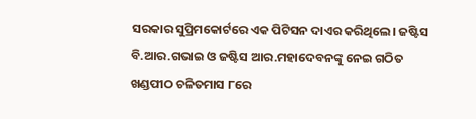ସରକାର ସୁପ୍ରିମକୋର୍ଟରେ ଏକ ପିଟିସନ ଦାଏର କରିଥିଲେ। ଜଷ୍ଟିସ ବି.ଆର.ଗଭାଇ ଓ ଜଷ୍ଟିସ ଆର.ମହାଦେବନଙ୍କୁ ନେଇ ଗଠିତ ଖଣ୍ଡପୀଠ ଚଳିତମାସ ୮ରେ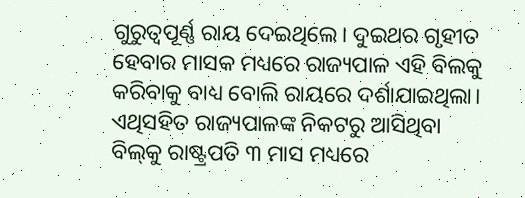ଗୁରୁତ୍ବପୂର୍ଣ୍ଣ ରାୟ ଦେଇଥିଲେ। ଦୁଇଥର ଗୃହୀତ ହେବାର ମାସକ ମଧ୍ୟରେ ରାଜ୍ୟପାଳ ଏହି ବିଲକୁ କରିବାକୁ ବାଧ୍ୟ ବୋଲି ରାୟରେ ଦର୍ଶାଯାଇଥିଲା। ଏଥିସହିତ ରାଜ୍ୟପାଳଙ୍କ ନିକଟରୁ ଆସିଥିବା ବିଲ୍‌କୁ ରାଷ୍ଟ୍ରପତି ୩ ମାସ ମଧ୍ୟରେ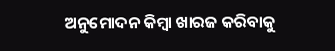ଅନୁମୋଦନ କିମ୍ବା ଖାରଜ କରିବାକୁ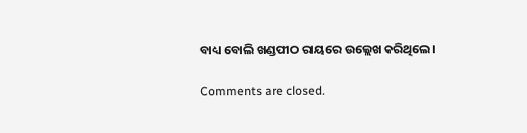ବାଧ୍ୟ ବୋଲି ଖଣ୍ଡପୀଠ ରାୟରେ ଉଲ୍ଲେଖ କରିଥିଲେ।

Comments are closed.